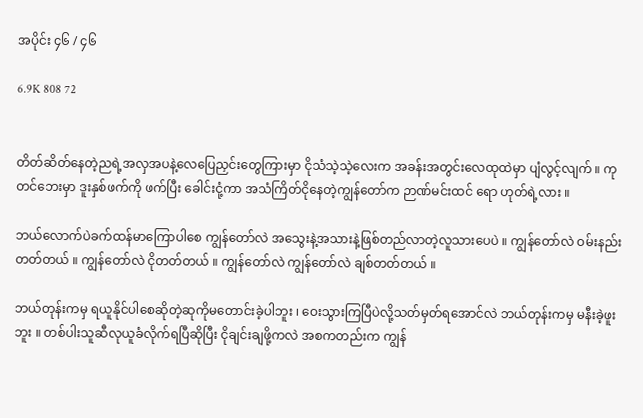အပိုင်း ၄၆ / ၄၆

6.9K 808 72


တိတ်ဆိတ်နေတဲ့ညရဲ့အလှအပနဲ့လေပြေညှင်းတွေကြားမှာ ငိုသံသဲ့သဲ့လေးက အခန်းအတွင်းလေထုထဲမှာ ပျံလွင့်လျက် ။ ကုတင်ဘေးမှာ ဒူးနှစ်ဖက်ကို ဖက်ပြီး ခေါင်းငုံ့ကာ အသံကြိတ်ငိုနေတဲ့ကျွန်တော်က ဉာဏ်မင်းထင် ရော ဟုတ်ရဲ့လား ။

ဘယ်လောက်ပဲခက်ထန်မာကြောပါစေ ကျွန်‌တော်လဲ အသွေးနဲ့အသားနဲ့ဖြစ်တည်လာတဲ့လူသားပေပဲ ။ ကျွန်တော်လဲ ဝမ်းနည်းတတ်တယ် ။ ကျွန်တော်လဲ ငိုတတ်တယ် ။ ကျွန်တော်လဲ ကျွန်တော်လဲ ချစ်တတ်တယ် ။

ဘယ်တုန်းကမှ ရယူနိုင်ပါစေဆိုတဲ့ဆုကိုမတောင်းခဲ့ပါဘူး ၊ ဝေးသွားကြပြီပဲလို့သတ်မှတ်‌ရအောင်လဲ ဘယ်တုန်းကမှ မနီးခဲ့ဖူးဘူး ။ တစ်ပါးသူဆီလုယူခံလိုက်ရပြီဆိုပြီး ငိုချင်းချဖို့ကလဲ အစကတည်းက ကျွန်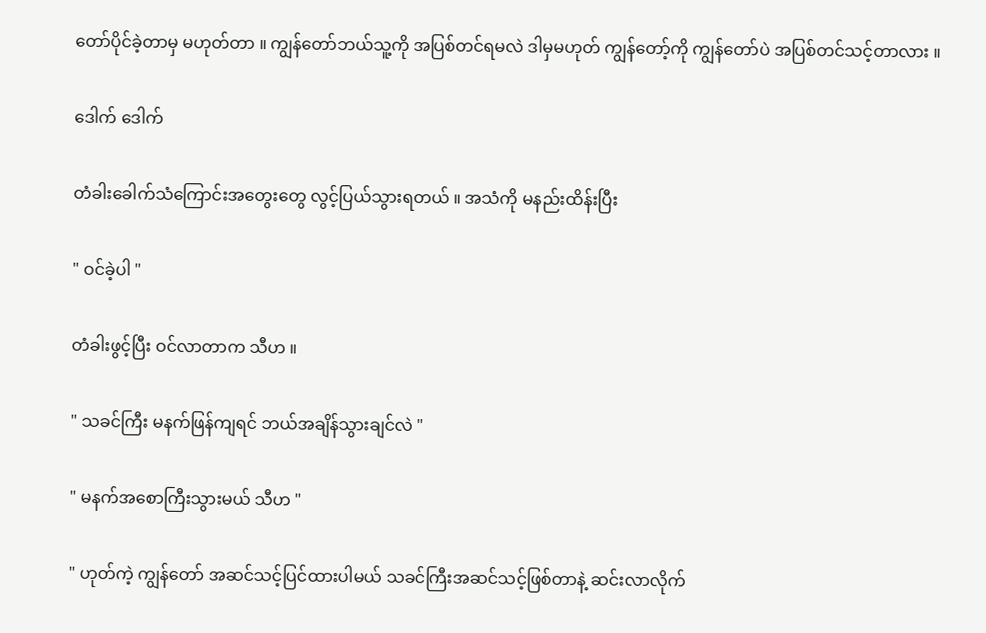တော်ပိုင်ခဲ့တာမှ မဟုတ်တာ ။ ကျွန်တော်ဘယ်သူ့ကို အပြစ်တင်ရမလဲ ဒါမှမဟုတ် ကျွန်တော့်ကို ကျွန်တော်ပဲ အပြစ်တင်သင့်တာလား ။

ဒေါက် ဒေါက်

တံခါးခေါက်သံကြောင်းအတွေးတွေ လွင့်ပြယ်သွားရတယ် ။ အသံကို မနည်းထိန်းပြီး

" ဝင်ခဲ့ပါ "

တံခါးဖွင့်ပြီး ဝင်လာတာက သီဟ ။

" သခင်ကြီး မနက်ဖြန်ကျရင် ဘယ်အချိန်သွားချင်လဲ "

" မနက်အစောကြီးသွားမယ် သီဟ "

" ဟုတ်ကဲ့ ကျွန်တော် အဆင်သင့်ပြင်ထားပါမယ် သခင်ကြီးအဆင်သင့်ဖြစ်တာနဲ့ ဆင်းလာလိုက်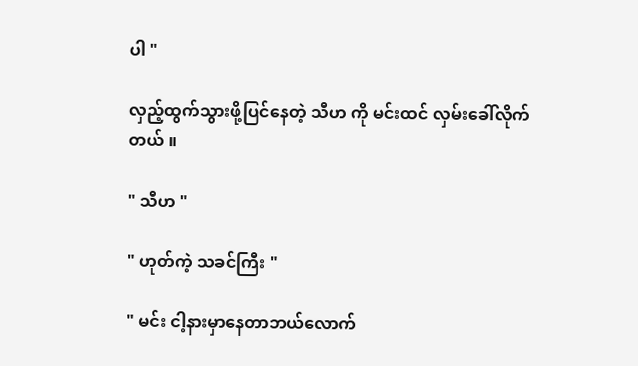ပါ "

လှည့်ထွက်သွားဖို့ပြင်နေတဲ့ သီဟ ကို မင်းထင် လှမ်းခေါ်လိုက်တယ် ။

" သီဟ "

" ဟုတ်ကဲ့ သခင်ကြီး "

" မင်း ငါ့နားမှာနေတာဘယ်လောက်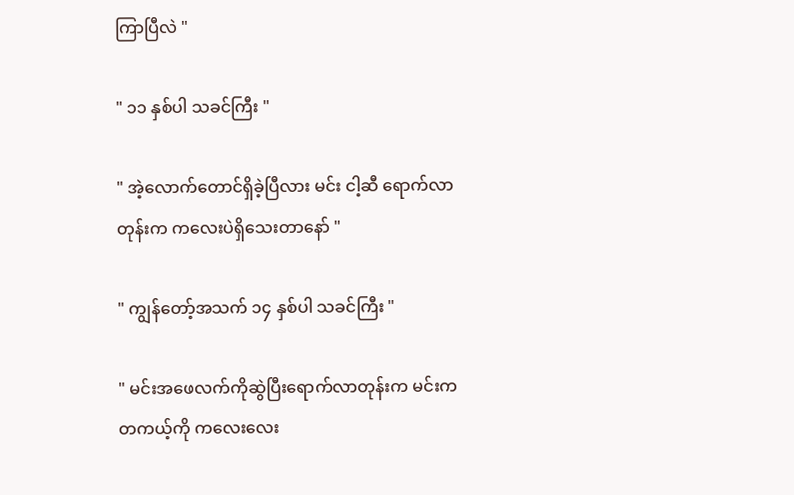ကြာပြီလဲ "

" ၁၁ နှစ်ပါ သခင်ကြီး "

" အဲ့လောက်တောင်ရှိခဲ့ပြီလား မင်း ငါ့ဆီ ရောက်လာတုန်းက ကလေးပဲရှိသေးတာနော် "

" ကျွန်တော့်အသက် ၁၄ နှစ်ပါ သခင်ကြီး "

" မင်းအဖေလက်ကိုဆွဲပြီးရောက်လာတုန်းက မင်းက တကယ့်ကို ကလေးလေး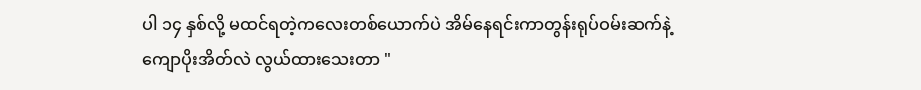ပါ ၁၄ နှစ်လို့ မထင်ရတဲ့ကလေးတစ်ယောက်ပဲ အိမ်နေရင်းကာတွန်းရုပ်ဝမ်းဆက်နဲ့ကျောပိုးအိတ်လဲ လွယ်ထားသေးတာ "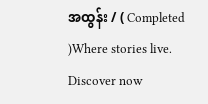အထွန်း / ( Completed )Where stories live. Discover now